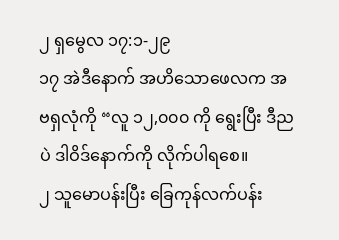၂ ရှမွေလ ၁၇:၁-၂၉
၁၇ အဲဒီနောက် အဟိသောဖေလက အဗရှလုံကို “လူ ၁၂,၀၀၀ ကို ရွေးပြီး ဒီညပဲ ဒါဝိဒ်နောက်ကို လိုက်ပါရစေ။
၂ သူမောပန်းပြီး ခြေကုန်လက်ပန်း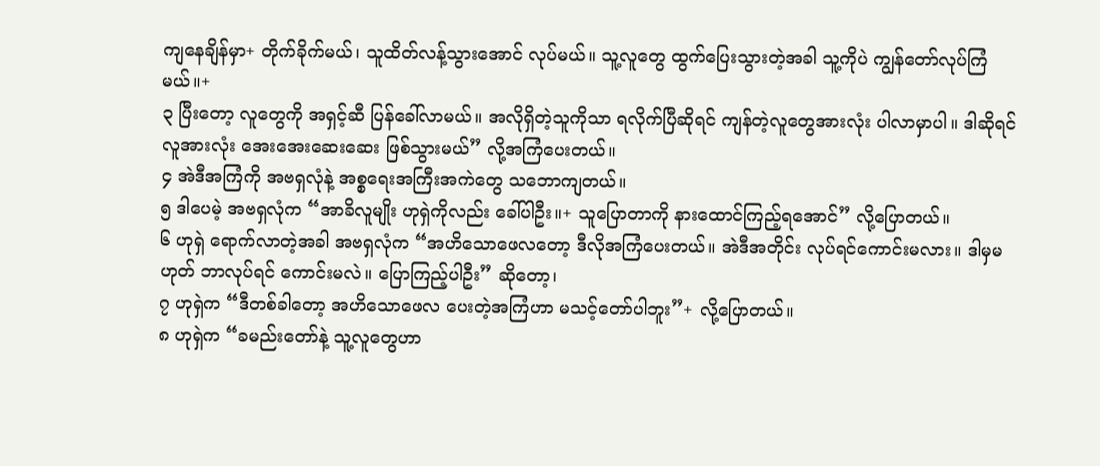ကျနေချိန်မှာ+ တိုက်ခိုက်မယ်၊ သူထိတ်လန့်သွားအောင် လုပ်မယ်။ သူ့လူတွေ ထွက်ပြေးသွားတဲ့အခါ သူ့ကိုပဲ ကျွန်တော်လုပ်ကြံမယ်။+
၃ ပြီးတော့ လူတွေကို အရှင့်ဆီ ပြန်ခေါ်လာမယ်။ အလိုရှိတဲ့သူကိုသာ ရလိုက်ပြီဆိုရင် ကျန်တဲ့လူတွေအားလုံး ပါလာမှာပါ။ ဒါဆိုရင် လူအားလုံး အေးအေးဆေးဆေး ဖြစ်သွားမယ်” လို့အကြံပေးတယ်။
၄ အဲဒီအကြံကို အဗရှလုံနဲ့ အစ္စရေးအကြီးအကဲတွေ သဘောကျတယ်။
၅ ဒါပေမဲ့ အဗရှလုံက “အာခိလူမျိုး ဟုရှဲကိုလည်း ခေါ်ပါဦး။+ သူပြောတာကို နားထောင်ကြည့်ရအောင်” လို့ပြောတယ်။
၆ ဟုရှဲ ရောက်လာတဲ့အခါ အဗရှလုံက “အဟိသောဖေလတော့ ဒီလိုအကြံပေးတယ်။ အဲဒီအတိုင်း လုပ်ရင်ကောင်းမလား။ ဒါမှမဟုတ် ဘာလုပ်ရင် ကောင်းမလဲ။ ပြောကြည့်ပါဦး” ဆိုတော့၊
၇ ဟုရှဲက “ဒီတစ်ခါတော့ အဟိသောဖေလ ပေးတဲ့အကြံဟာ မသင့်တော်ပါဘူး”+ လို့ပြောတယ်။
၈ ဟုရှဲက “ခမည်းတော်နဲ့ သူ့လူတွေဟာ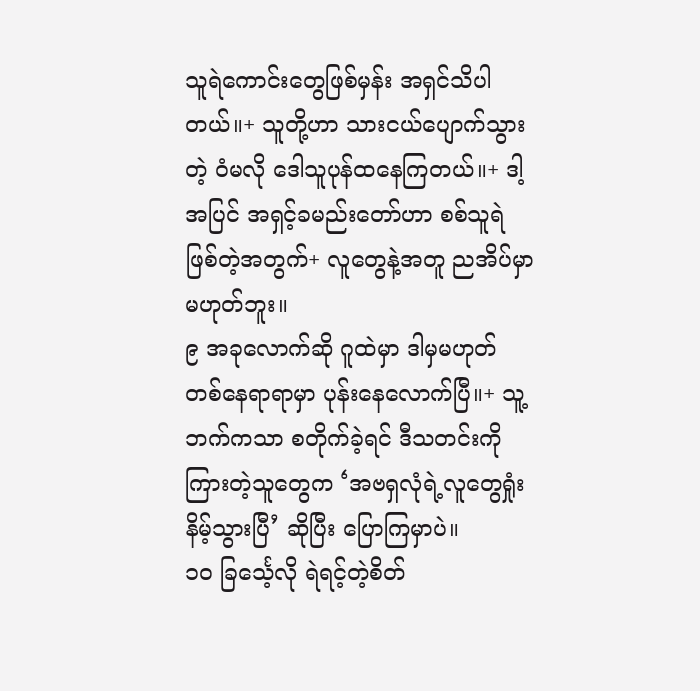သူရဲကောင်းတွေဖြစ်မှန်း အရှင်သိပါတယ်။+ သူတို့ဟာ သားငယ်ပျောက်သွားတဲ့ ဝံမလို ဒေါသူပုန်ထနေကြတယ်။+ ဒါ့အပြင် အရှင့်ခမည်းတော်ဟာ စစ်သူရဲဖြစ်တဲ့အတွက်+ လူတွေနဲ့အတူ ညအိပ်မှာမဟုတ်ဘူး။
၉ အခုလောက်ဆို ဂူထဲမှာ ဒါမှမဟုတ် တစ်နေရာရာမှာ ပုန်းနေလောက်ပြီ။+ သူ့ဘက်ကသာ စတိုက်ခဲ့ရင် ဒီသတင်းကို ကြားတဲ့သူတွေက ‘အဗရှလုံရဲ့လူတွေရှုံးနိမ့်သွားပြီ’ ဆိုပြီး ပြောကြမှာပဲ။
၁၀ ခြင်္သေ့လို ရဲရင့်တဲ့စိတ်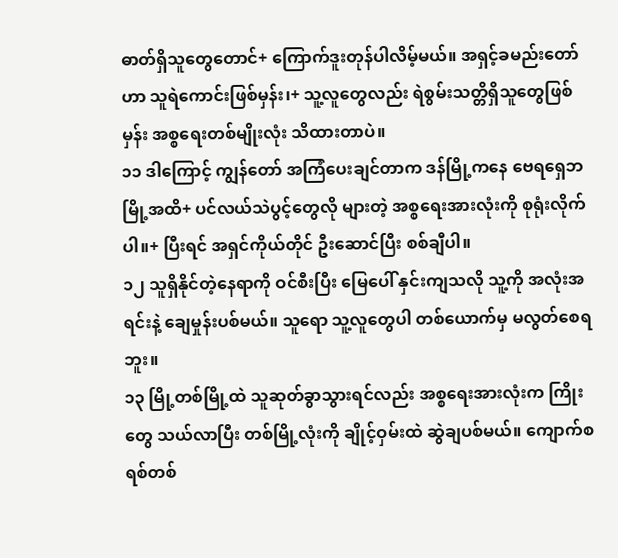ဓာတ်ရှိသူတွေတောင်+ ကြောက်ဒူးတုန်ပါလိမ့်မယ်။ အရှင့်ခမည်းတော်ဟာ သူရဲကောင်းဖြစ်မှန်း၊+ သူ့လူတွေလည်း ရဲစွမ်းသတ္တိရှိသူတွေဖြစ်မှန်း အစ္စရေးတစ်မျိုးလုံး သိထားတာပဲ။
၁၁ ဒါကြောင့် ကျွန်တော် အကြံပေးချင်တာက ဒန်မြို့ကနေ ဗေရရှေဘမြို့အထိ+ ပင်လယ်သဲပွင့်တွေလို များတဲ့ အစ္စရေးအားလုံးကို စုရုံးလိုက်ပါ။+ ပြီးရင် အရှင်ကိုယ်တိုင် ဦးဆောင်ပြီး စစ်ချီပါ။
၁၂ သူရှိနိုင်တဲ့နေရာကို ဝင်စီးပြီး မြေပေါ် နှင်းကျသလို သူ့ကို အလုံးအရင်းနဲ့ ချေမှုန်းပစ်မယ်။ သူရော သူ့လူတွေပါ တစ်ယောက်မှ မလွတ်စေရဘူး။
၁၃ မြို့တစ်မြို့ထဲ သူဆုတ်ခွာသွားရင်လည်း အစ္စရေးအားလုံးက ကြိုးတွေ သယ်လာပြီး တစ်မြို့လုံးကို ချိုင့်ဝှမ်းထဲ ဆွဲချပစ်မယ်။ ကျောက်စရစ်တစ်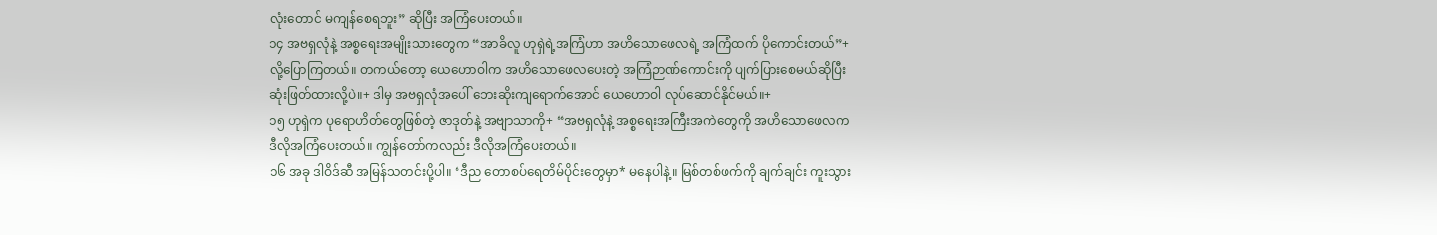လုံးတောင် မကျန်စေရဘူး” ဆိုပြီး အကြံပေးတယ်။
၁၄ အဗရှလုံနဲ့ အစ္စရေးအမျိုးသားတွေက “အာခိလူ ဟုရှဲရဲ့အကြံဟာ အဟိသောဖေလရဲ့ အကြံထက် ပိုကောင်းတယ်”+ လို့ပြောကြတယ်။ တကယ်တော့ ယေဟောဝါက အဟိသောဖေလပေးတဲ့ အကြံဉာဏ်ကောင်းကို ပျက်ပြားစေမယ်ဆိုပြီး ဆုံးဖြတ်ထားလို့ပဲ။+ ဒါမှ အဗရှလုံအပေါ် ဘေးဆိုးကျရောက်အောင် ယေဟောဝါ လုပ်ဆောင်နိုင်မယ်။+
၁၅ ဟုရှဲက ပုရောဟိတ်တွေဖြစ်တဲ့ ဇာဒုတ်နဲ့ အဗျာသာကို+ “အဗရှလုံနဲ့ အစ္စရေးအကြီးအကဲတွေကို အဟိသောဖေလက ဒီလိုအကြံပေးတယ်။ ကျွန်တော်ကလည်း ဒီလိုအကြံပေးတယ်။
၁၆ အခု ဒါဝိဒ်ဆီ အမြန်သတင်းပို့ပါ။ ‘ဒီည တောစပ်ရေတိမ်ပိုင်းတွေမှာ* မနေပါနဲ့။ မြစ်တစ်ဖက်ကို ချက်ချင်း ကူးသွား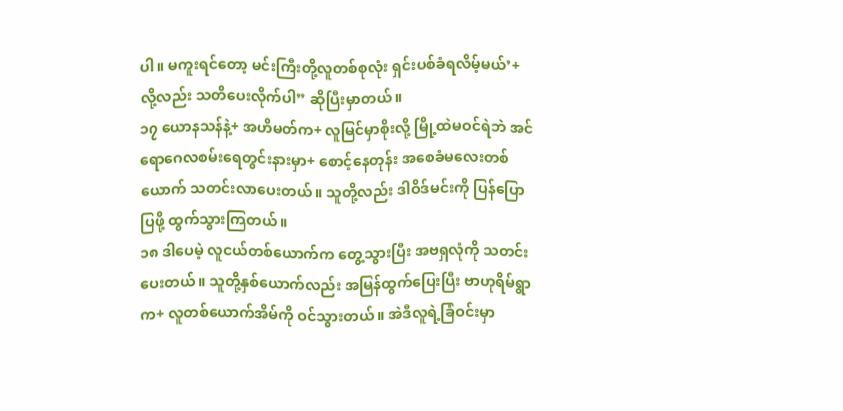ပါ။ မကူးရင်တော့ မင်းကြီးတို့လူတစ်စုလုံး ရှင်းပစ်ခံရလိမ့်မယ်’+ လို့လည်း သတိပေးလိုက်ပါ” ဆိုပြီးမှာတယ်။
၁၇ ယောနသန်နဲ့+ အဟိမတ်က+ လူမြင်မှာစိုးလို့ မြို့ထဲမဝင်ရဲဘဲ အင်ရောဂေလစမ်းရေတွင်းနားမှာ+ စောင့်နေတုန်း အစေခံမလေးတစ်ယောက် သတင်းလာပေးတယ်။ သူတို့လည်း ဒါဝိဒ်မင်းကို ပြန်ပြောပြဖို့ ထွက်သွားကြတယ်။
၁၈ ဒါပေမဲ့ လူငယ်တစ်ယောက်က တွေ့သွားပြီး အဗရှလုံကို သတင်းပေးတယ်။ သူတို့နှစ်ယောက်လည်း အမြန်ထွက်ပြေးပြီး ဗာဟုရိမ်ရွာက+ လူတစ်ယောက်အိမ်ကို ဝင်သွားတယ်။ အဲဒီလူရဲ့ခြံဝင်းမှာ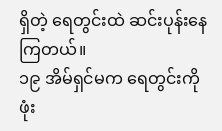ရှိတဲ့ ရေတွင်းထဲ ဆင်းပုန်းနေကြတယ်။
၁၉ အိမ်ရှင်မက ရေတွင်းကို ဖုံး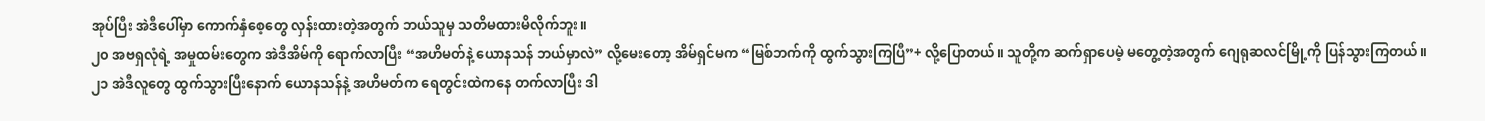အုပ်ပြီး အဲဒီပေါ်မှာ ကောက်နှံစေ့တွေ လှန်းထားတဲ့အတွက် ဘယ်သူမှ သတိမထားမိလိုက်ဘူး။
၂၀ အဗရှလုံရဲ့ အမှုထမ်းတွေက အဲဒီအိမ်ကို ရောက်လာပြီး “အဟိမတ်နဲ့ ယောနသန် ဘယ်မှာလဲ” လို့မေးတော့ အိမ်ရှင်မက “မြစ်ဘက်ကို ထွက်သွားကြပြီ”+ လို့ပြောတယ်။ သူတို့က ဆက်ရှာပေမဲ့ မတွေ့တဲ့အတွက် ဂျေရုဆလင်မြို့ကို ပြန်သွားကြတယ်။
၂၁ အဲဒီလူတွေ ထွက်သွားပြီးနောက် ယောနသန်နဲ့ အဟိမတ်က ရေတွင်းထဲကနေ တက်လာပြီး ဒါ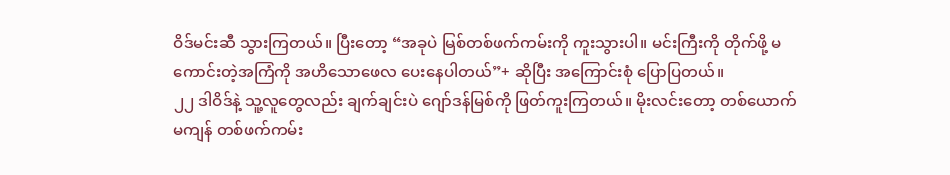ဝိဒ်မင်းဆီ သွားကြတယ်။ ပြီးတော့ “အခုပဲ မြစ်တစ်ဖက်ကမ်းကို ကူးသွားပါ။ မင်းကြီးကို တိုက်ဖို့ မကောင်းတဲ့အကြံကို အဟိသောဖေလ ပေးနေပါတယ်”+ ဆိုပြီး အကြောင်းစုံ ပြောပြတယ်။
၂၂ ဒါဝိဒ်နဲ့ သူ့လူတွေလည်း ချက်ချင်းပဲ ဂျော်ဒန်မြစ်ကို ဖြတ်ကူးကြတယ်။ မိုးလင်းတော့ တစ်ယောက်မကျန် တစ်ဖက်ကမ်း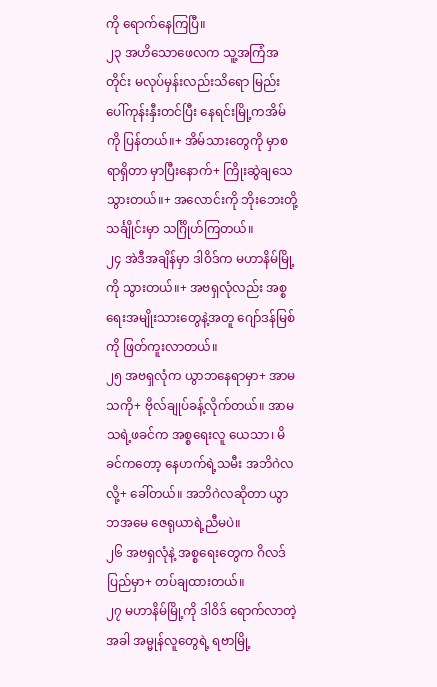ကို ရောက်နေကြပြီ။
၂၃ အဟိသောဖေလက သူ့အကြံအတိုင်း မလုပ်မှန်းလည်းသိရော မြည်းပေါ်ကုန်းနှီးတင်ပြီး နေရင်းမြို့ကအိမ်ကို ပြန်တယ်။+ အိမ်သားတွေကို မှာစရာရှိတာ မှာပြီးနောက်+ ကြိုးဆွဲချသေသွားတယ်။+ အလောင်းကို ဘိုးဘေးတို့သင်္ချိုင်းမှာ သင်္ဂြိုဟ်ကြတယ်။
၂၄ အဲဒီအချိန်မှာ ဒါဝိဒ်က မဟာနိမ်မြို့ကို သွားတယ်။+ အဗရှလုံလည်း အစ္စရေးအမျိုးသားတွေနဲ့အတူ ဂျော်ဒန်မြစ်ကို ဖြတ်ကူးလာတယ်။
၂၅ အဗရှလုံက ယွာဘနေရာမှာ+ အာမသကို+ ဗိုလ်ချုပ်ခန့်လိုက်တယ်။ အာမသရဲ့ဖခင်က အစ္စရေးလူ ယေသာ၊ မိခင်ကတော့ နေဟက်ရဲ့သမီး အဘိဂဲလလို့+ ခေါ်တယ်။ အဘိဂဲလဆိုတာ ယွာဘအမေ ဇေရုယာရဲ့ညီမပဲ။
၂၆ အဗရှလုံနဲ့ အစ္စရေးတွေက ဂိလဒ်ပြည်မှာ+ တပ်ချထားတယ်။
၂၇ မဟာနိမ်မြို့ကို ဒါဝိဒ် ရောက်လာတဲ့အခါ အမ္မုန်လူတွေရဲ့ ရဗာမြို့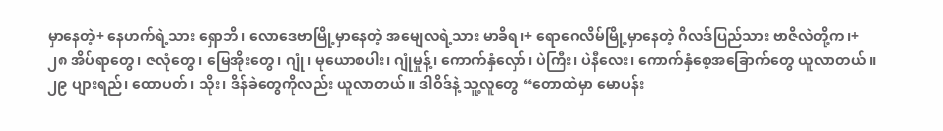မှာနေတဲ့+ နေဟက်ရဲ့သား ရှောဘိ၊ လောဒေဗာမြို့မှာနေတဲ့ အမျေလရဲ့သား မာခိရ၊+ ရောဂေလိမ်မြို့မှာနေတဲ့ ဂိလဒ်ပြည်သား ဗာဇိလဲတို့က၊+
၂၈ အိပ်ရာတွေ၊ ဇလုံတွေ၊ မြေအိုးတွေ၊ ဂျုံ၊ မုယောစပါး၊ ဂျုံမှုန့်၊ ကောက်နှံလှော်၊ ပဲကြီး၊ ပဲနီလေး၊ ကောက်နှံစေ့အခြောက်တွေ ယူလာတယ်။
၂၉ ပျားရည်၊ ထောပတ်၊ သိုး၊ ဒိန်ခဲတွေကိုလည်း ယူလာတယ်။ ဒါဝိဒ်နဲ့ သူ့လူတွေ “တောထဲမှာ မောပန်း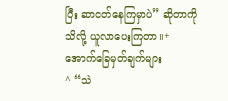ပြီး ဆာငတ်နေကြမှာပဲ” ဆိုတာကို သိလို့ ယူလာပေးကြတာ။+
အောက်ခြေမှတ်ချက်များ
^ “သဲ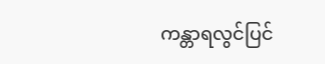ကန္တာရလွင်ပြင်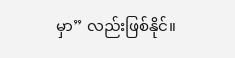မှာ” လည်းဖြစ်နိုင်။